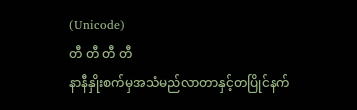(Unicode)
တီ တီ တီ တီ
နာနီနှိုးစက်မှအသံမည်လာတာနှင့်တပြိုင်နက်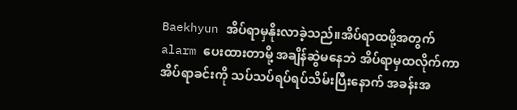Baekhyun အိပ်ရာမှနိုးလာခဲ့သည်။အိပ်ရာထဖို့အတွက် alarm ပေးထားတာမို့ အချိန်ဆွဲမနေဘဲ အိပ်ရာမှထလိုက်ကာ အိပ်ရာခင်းကို သပ်သပ်ရပ်ရပ်သိမ်းပြီးနောက် အခန်းအ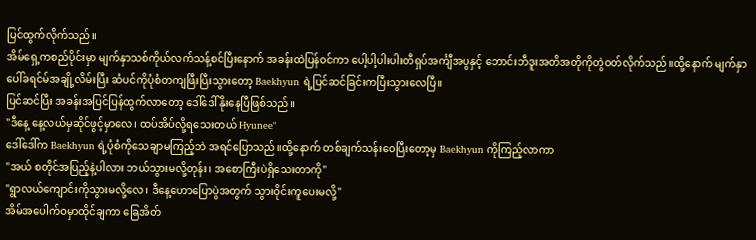ပြင်ထွက်လိုက်သည်။
အိမ်ရှေ့ကစည်ပိုင်းမှာ မျက်နှာသစ်ကိုယ်လက်သန့်စင်ပြီးနောက် အခန်းထဲပြန်ဝင်ကာ ပေါ့ပါ့ပါးပါးတီရှပ်အင်္ကျီအပွနှင့် ဘောင်းဘီဒူးအတိအတိုကိုတွဲဝတ်လိုက်သည်။ထို့နောက် မျက်နှာပေါ်ခရင်မ်အချို့လိမ်းပြီး ဆံပင်ကိုပုံစံတကျဖြီးပြီးသွားတော့ Baekhyun ရဲ့ပြင်ဆင်ခြင်းကပြီးသွားလေပြီ။
ပြင်ဆင်ပြီး အခန်းအပြင်ပြန်ထွက်လာတော့ ဒေါ်ဒေါ်နိုးနေပြီဖြစ်သည်။
"ဒီနေ့ နေ့လယ်မှဆိုင်ဖွင့်မှာလေ၊ ထပ်အိပ်လို့ရသေးတယ် Hyunee"
ဒေါ်ဒေါ်က Baekhyun ရဲ့ပုံစံကိုသေချာမကြည့်ဘဲ အရင်ပြောသည်။ထို့နောက် တစ်ချက်သန်းဝေပြီးတော့မှ Baekhyun ကိုကြည့်လာကာ
"အယ် စတိုင်အပြည့်နဲ့ပါလား ဘယ်သွားမလို့တုန်း၊ အစောကြီးပဲရှိသေးတာကို"
"ရွာလယ်ကျောင်းကိုသွားမလို့လေ၊ ဒီနေ့ဟောပြောပွဲအတွက် သွားဝိုင်းကူပေးမလို့"
အိမ်အပေါက်ဝမှာထိုင်ချကာ ခြေအိတ်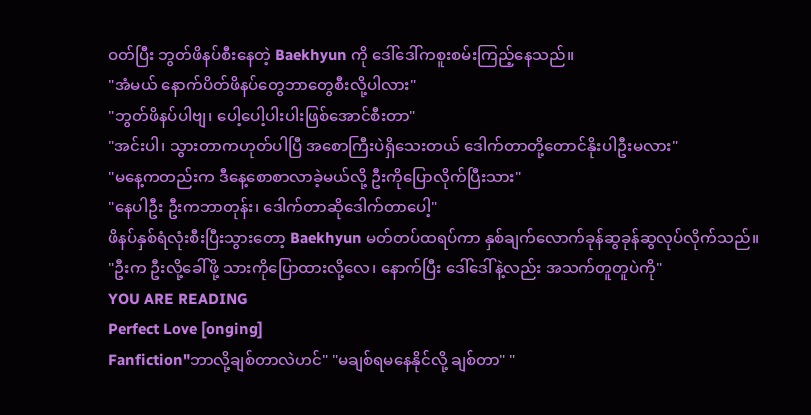ဝတ်ပြီး ဘွတ်ဖိနပ်စီးနေတဲ့ Baekhyun ကို ဒေါ်ဒေါ်ကစူးစမ်းကြည့်နေသည်။
"အံမယ် နောက်ပိတ်ဖိနပ်တွေဘာတွေစီးလို့ပါလား"
"ဘွတ်ဖိနပ်ပါဗျ၊ ပေါ့ပေါ့ပါးပါးဖြစ်အောင်စီးတာ"
"အင်းပါ၊ သွားတာကဟုတ်ပါပြီ အစောကြီးပဲရှိသေးတယ် ဒေါက်တာတို့တောင်နိုးပါဦးမလား"
"မနေ့ကတည်းက ဒီနေ့စောစာလာခဲ့မယ်လို့ ဦးကိုပြောလိုက်ပြီးသား"
"နေပါဦး ဦးကဘာတုန်း၊ ဒေါက်တာဆိုဒေါက်တာပေါ့"
ဖိနပ်နှစ်ရံလုံးစီးပြီးသွားတော့ Baekhyun မတ်တပ်ထရပ်ကာ နှစ်ချက်လောက်ခုန်ဆွခုန်ဆွလုပ်လိုက်သည်။
"ဦးက ဦးလို့ခေါ်ဖို့ သားကိုပြောထားလို့လေ၊ နောက်ပြီး ဒေါ်ဒေါ်နဲ့လည်း အသက်တူတူပဲကို"
YOU ARE READING
Perfect Love [onging]
Fanfiction"ဘာလို့ချစ်တာလဲဟင်" "မချစ်ရမနေနိုင်လို့ ချစ်တာ" "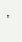"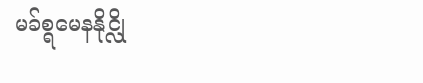မခ်စ္ရမေနနိုင္လို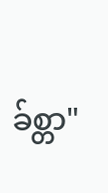ခ်စ္တာ"